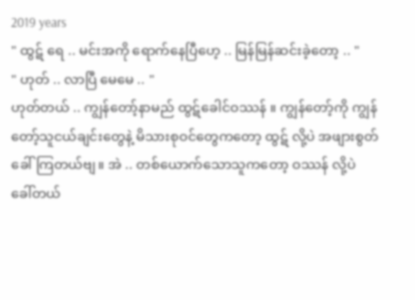2019 years
" ထွဋ် ရေ .. မင်းအကို ရောက်နေပြီဟေ့ .. မြန်မြန်ဆင်းခဲ့တော့ .. "
" ဟုတ် .. လာပြီ မေမေ .. "
ဟုတ်တယ် .. ကျွန်တော့်နာမည် ထွဋ်ခေါင်ဝဿန် ။ ကျွန်တော့်ကို ကျွန်တော့်သူငယ်ချင်းတွေနဲ့ မိသားစုဝင်တွေကတော့ ထွဋ် လို့ပဲ အဖျားစွတ်ခေါ်ကြတယ်ဗျ။ အဲ .. တစ်ယောက်သောသူကတော့ ဝဿန် လို့ပဲ ခေါ်တယ်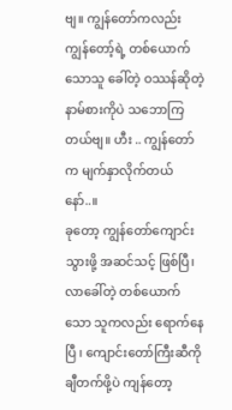ဗျ။ ကျွန်တော်ကလည်း ကျွန်တော့်ရဲ့ တစ်ယောက်သောသူ ခေါ်တဲ့ ဝဿန်ဆိုတဲ့ နာမ်စားကိုပဲ သဘောကြတယ်ဗျ။ ဟီး .. ကျွန်တော်က မျက်နှာလိုက်တယ်နော်..။
ခုတော့ ကျွန်တော်ကျောင်းသွားဖို့ အဆင်သင့် ဖြစ်ပြီ၊ လာခေါ်တဲ့ တစ်ယောက်သော သူကလည်း ရောက်နေပြီ ၊ ကျောင်းတော်ကြီးဆီကို ချီတက်ဖို့ပဲ ကျန်တော့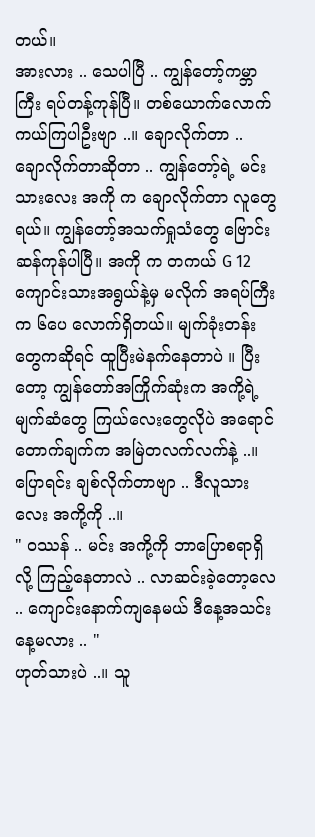တယ်။
အားလား .. သေပါပြီ .. ကျွန်တော့်ကမ္ဘာကြီး ရပ်တန့်ကုန်ပြီ။ တစ်ယောက်လောက်ကယ်ကြပါဦးဗျာ ..။ ချောလိုက်တာ .. ချောလိုက်တာဆိုတာ .. ကျွန်တော့်ရဲ့ မင်းသားလေး အကို က ချောလိုက်တာ လူတွေရယ်။ ကျွန်တော့်အသက်ရှုသံတွေ ဗြောင်းဆန်ကုန်ပါပြီ။ အကို က တကယ် G 12 ကျောင်းသားအရွယ်နဲ့မှ မလိုက် အရပ်ကြီးက ၆ပေ လောက်ရှိတယ်။ မျက်ခုံးတန်းတွေကဆိုရင် ထူပြီးမဲနက်နေတာပဲ ။ ပြီးတော့ ကျွန်တော်အကြိုက်ဆုံးက အကို့ရဲ့ မျက်ဆံတွေ ကြယ်လေးတွေလိုပဲ အရောင်တောက်ချက်က အမြဲတလက်လက်နဲ့ ..။ ပြောရင်း ချစ်လိုက်တာဗျာ .. ဒီလူသားလေး အကို့ကို ..။
" ဝဿန် .. မင်း အကို့ကို ဘာပြောစရာရှိလို့ ကြည့်နေတာလဲ .. လာဆင်းခဲ့တော့လေ .. ကျောင်းနောက်ကျနေမယ် ဒီနေ့အသင်းနေ့မလား .. "
ဟုတ်သားပဲ ..။ သူ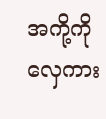အကို့ကို လှေကား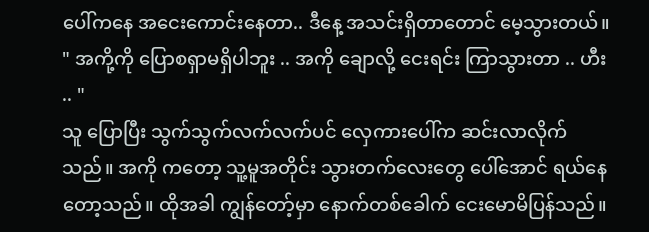ပေါ်ကနေ အငေးကောင်းနေတာ.. ဒီနေ့ အသင်းရှိတာတောင် မေ့သွားတယ်။
" အကို့ကို ပြောစရှာမရှိပါဘူး .. အကို ချောလို့ ငေးရင်း ကြာသွားတာ .. ဟီး .. "
သူ ပြောပြီး သွက်သွက်လက်လက်ပင် လှေကားပေါ်က ဆင်းလာလိုက်သည်။ အကို ကတော့ သူ့မူအတိုင်း သွားတက်လေးတွေ ပေါ်အောင် ရယ်နေတော့သည်။ ထိုအခါ ကျွန်တော့်မှာ နောက်တစ်ခေါက် ငေးမောမိပြန်သည်။